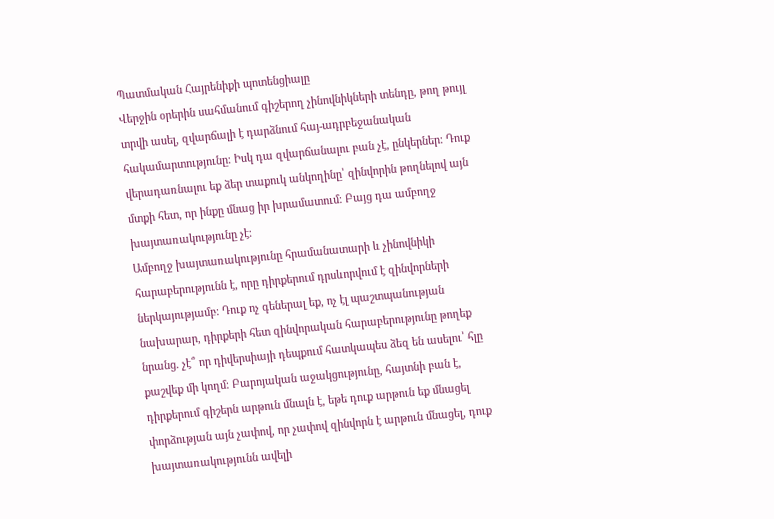Պատմական Հայրենիքի պոտենցիալը
Վերջին օրերին սահմանում գիշերող չինովնիկների տենդը, թող թույլ տրվի ասել, զվարճալի է դարձնում հայ-ադրբեջանական հակամարտությունը։ Իսկ դա զվարճանալու բան չէ, ընկերներ։ Դուք վերադառնալու եք ձեր տաքուկ անկողինը՝ զինվորին թողնելով այն մտքի հետ, որ ինքը մնաց իր խրամատում։ Բայց դա ամբողջ խայտառակությունը չէ։
Ամբողջ խայտառակությունը հրամանատարի և չինովնիկի հարաբերությունն է, որը դիրքերում դրսևորվում է զինվորների ներկայությամբ։ Դուք ոչ գեներալ եք, ոչ էլ պաշտպանության նախարար, դիրքերի հետ զինվորական հարաբերությունը թողեք նրանց. չէ՞ որ դիվերսիայի դեպքում հատկապես ձեզ են ասելու՝ հլը քաշվեք մի կողմ։ Բարոյական աջակցությունը, հայտնի բան է, դիրքերում գիշերն արթուն մնալն է, եթե դուք արթուն եք մնացել փորձության այն չափով, որ չափով զինվորն է արթուն մնացել, դուք խայտառակությունն ավելի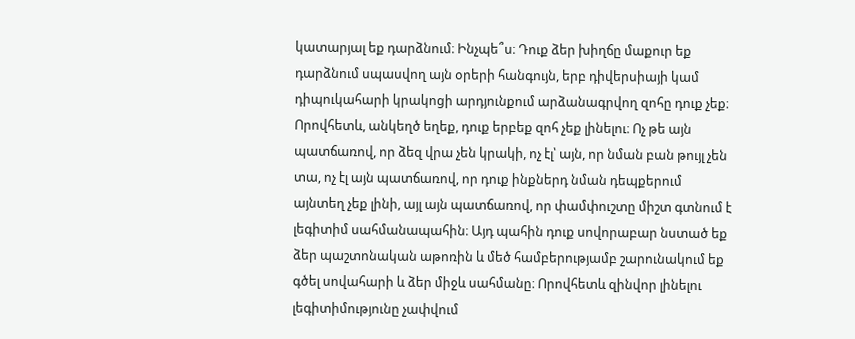կատարյալ եք դարձնում։ Ինչպե՞ս։ Դուք ձեր խիղճը մաքուր եք դարձնում սպասվող այն օրերի հանգույն, երբ դիվերսիայի կամ դիպուկահարի կրակոցի արդյունքում արձանագրվող զոհը դուք չեք։ Որովհետև, անկեղծ եղեք, դուք երբեք զոհ չեք լինելու։ Ոչ թե այն պատճառով, որ ձեզ վրա չեն կրակի, ոչ էլ՝ այն, որ նման բան թույլ չեն տա, ոչ էլ այն պատճառով, որ դուք ինքներդ նման դեպքերում այնտեղ չեք լինի, այլ այն պատճառով, որ փամփուշտը միշտ գտնում է լեգիտիմ սահմանապահին։ Այդ պահին դուք սովորաբար նստած եք ձեր պաշտոնական աթոռին և մեծ համբերությամբ շարունակում եք գծել սովահարի և ձեր միջև սահմանը։ Որովհետև զինվոր լինելու լեգիտիմությունը չափվում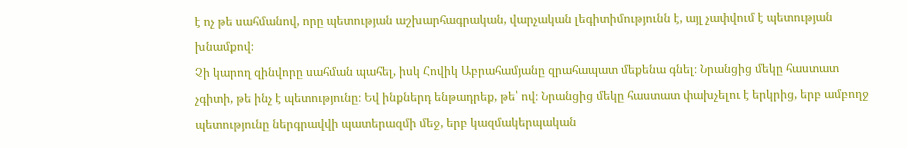է ոչ թե սահմանով, որը պետության աշխարհագրական, վարչական լեգիտիմությունն է, այլ չափվում է պետության խնամքով։
Չի կարող զինվորը սահման պահել, իսկ Հովիկ Աբրահամյանը զրահապատ մեքենա գնել։ Նրանցից մեկը հաստատ չգիտի, թե ինչ է պետությունը։ Եվ ինքներդ ենթադրեք, թե՝ ով։ Նրանցից մեկը հաստատ փախչելու է երկրից, երբ ամբողջ պետությունը ներգրավվի պատերազմի մեջ, երբ կազմակերպական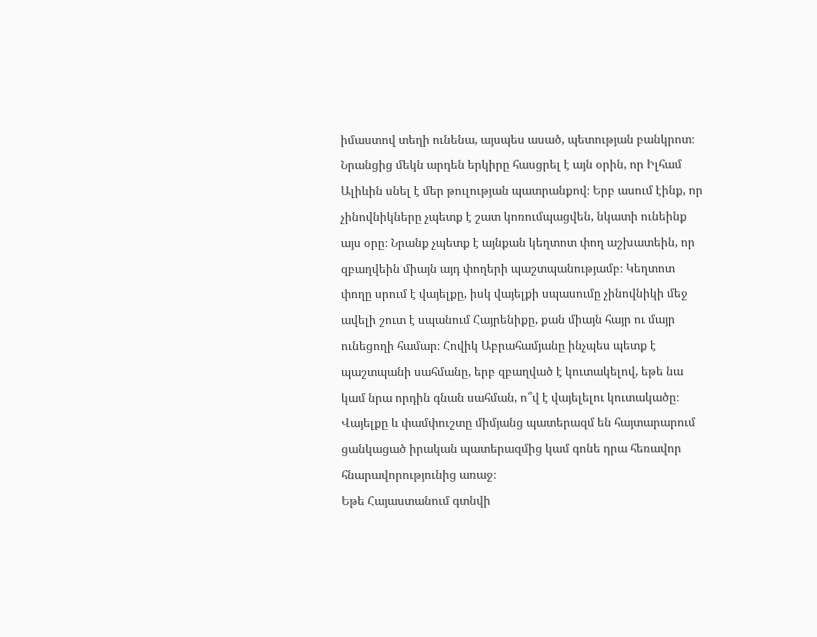իմաստով տեղի ունենա, այսպես ասած, պետության բանկրոտ։ Նրանցից մեկն արդեն երկիրը հասցրել է այն օրին, որ Իլհամ Ալիևին սնել է մեր թուլության պատրանքով։ Երբ ասում էինք, որ չինովնիկները չպետք է շատ կոռումպացվեն, նկատի ունեինք այս օրը։ Նրանք չպետք է այնքան կեղտոտ փող աշխատեին, որ զբաղվեին միայն այդ փողերի պաշտպանությամբ։ Կեղտոտ փողը սրում է վայելքը, իսկ վայելքի սպասումը չինովնիկի մեջ ավելի շուտ է սպանում Հայրենիքը, քան միայն հայր ու մայր ունեցողի համար։ Հովիկ Աբրահամյանը ինչպես պետք է պաշտպանի սահմանը, երբ զբաղված է կուտակելով, եթե նա կամ նրա որդին գնան սահման, ո՞վ է վայելելու կուտակածը։ Վայելքը և փամփուշտը միմյանց պատերազմ են հայտարարում ցանկացած իրական պատերազմից կամ գոնե դրա հեռավոր հնարավորությունից առաջ։
Եթե Հայաստանում գտնվի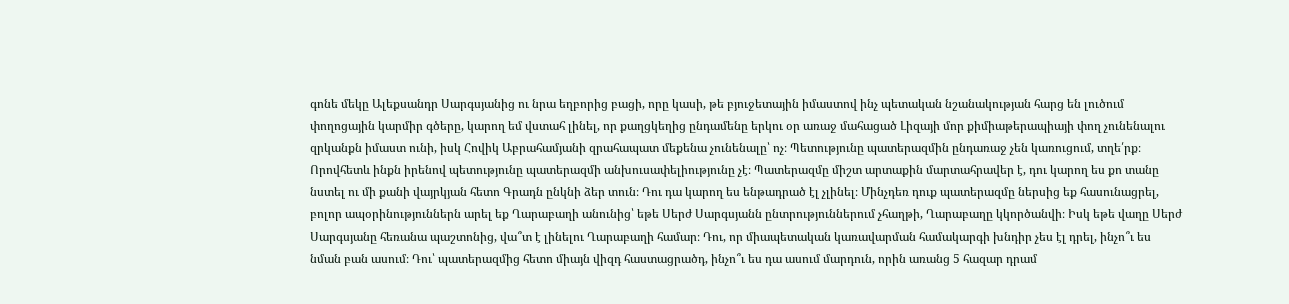գոնե մեկը Ալեքսանդր Սարգսյանից ու նրա եղբորից բացի, որը կասի, թե բյուջետային իմաստով ինչ պետական նշանակության հարց են լուծում փողոցային կարմիր գծերը, կարող եմ վստահ լինել, որ քաղցկեղից ընդամենը երկու օր առաջ մահացած Լիզայի մոր քիմիաթերապիայի փող չունենալու զրկանքն իմաստ ունի, իսկ Հովիկ Աբրահամյանի զրահապատ մեքենա չունենալը՝ ոչ։ Պետությունը պատերազմին ընդառաջ չեն կառուցում, տղե՛րք։ Որովհետև ինքն իրենով պետությունը պատերազմի անխուսափելիությունը չէ։ Պատերազմը միշտ արտաքին մարտահրավեր է, դու կարող ես քո տանը նստել ու մի քանի վայրկյան հետո Գրադն ընկնի ձեր տուն։ Դու դա կարող ես ենթադրած էլ չլինել։ Մինչդեռ դուք պատերազմը ներսից եք հասունացրել, բոլոր ապօրինություններն արել եք Ղարաբաղի անունից՝ եթե Սերժ Սարգսյանն ընտրություններում չհաղթի, Ղարաբաղը կկործանվի։ Իսկ եթե վաղը Սերժ Սարգսյանը հեռանա պաշտոնից, վա՞տ է լինելու Ղարաբաղի համար։ Դու, որ միապետական կառավարման համակարգի խնդիր չես էլ դրել, ինչո՞ւ ես նման բան ասում։ Դու՝ պատերազմից հետո միայն վիզդ հաստացրածդ, ինչո՞ւ ես դա ասում մարդուն, որին առանց 5 հազար դրամ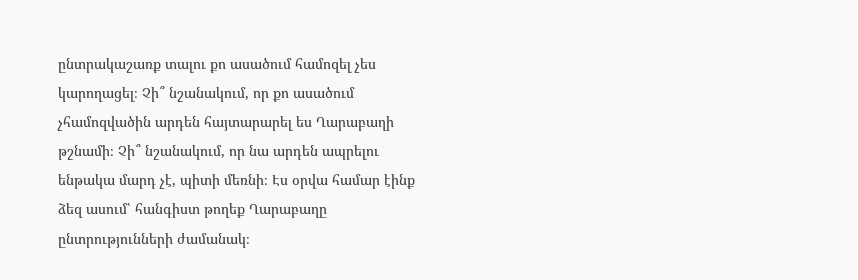ընտրակաշառք տալու քո ասածում համոզել չես կարողացել։ Չի՞ նշանակում, որ քո ասածում չհամոզվածին արդեն հայտարարել ես Ղարաբաղի թշնամի։ Չի՞ նշանակում, որ նա արդեն ապրելու ենթակա մարդ չէ, պիտի մեռնի։ Էս օրվա համար էինք ձեզ ասում՝ հանգիստ թողեք Ղարաբաղը ընտրությունների ժամանակ։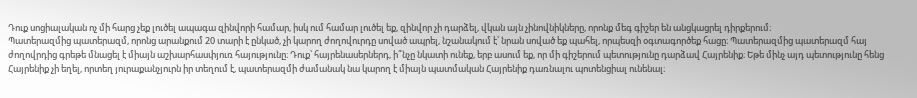Դուք սոցիալական ոչ մի հարց չեք լուծել ապագա զինվորի համար, իսկ ում համար լուծել եք, զինվոր չի դարձել, վկան այն չինովնիկները, որոնք մեգ գիշեր են անցկացրել դիրքերում։
Պատերազմից պատերազմ, որոնց արանքում 20 տարի է ընկած, չի կարող ժողովուրդը սոված ապրել, նշանակում է՝ նրան սոված եք պահել, որպեսզի օգտագործեք հացը։ Պատերազմից պատերազմ հայ ժողովրդից գրեթե մնացել է միայն աշխարհասփյուռ հայությունը։ Դուք՝ հայրենասերներդ, ի՞նչը նկատի ունեք, երբ ասում եք, որ մի գիշերում պետությունը դարձավ Հայրենիք։ Եթե մինչ այդ պետությունը հենց Հայրենիք չի եղել, որտեղ յուրաքանչյուրն իր տեղում է, պատերազմի ժամանակ նա կարող է միայն պատմական Հայրենիք դառնալու պոտենցիալ ունենալ։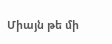Միայն թե մի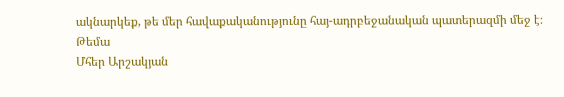ակնարկեք, թե մեր հավաքականությունը հայ-ադրբեջանական պատերազմի մեջ է։
Թեմա
Մհեր Արշակյան